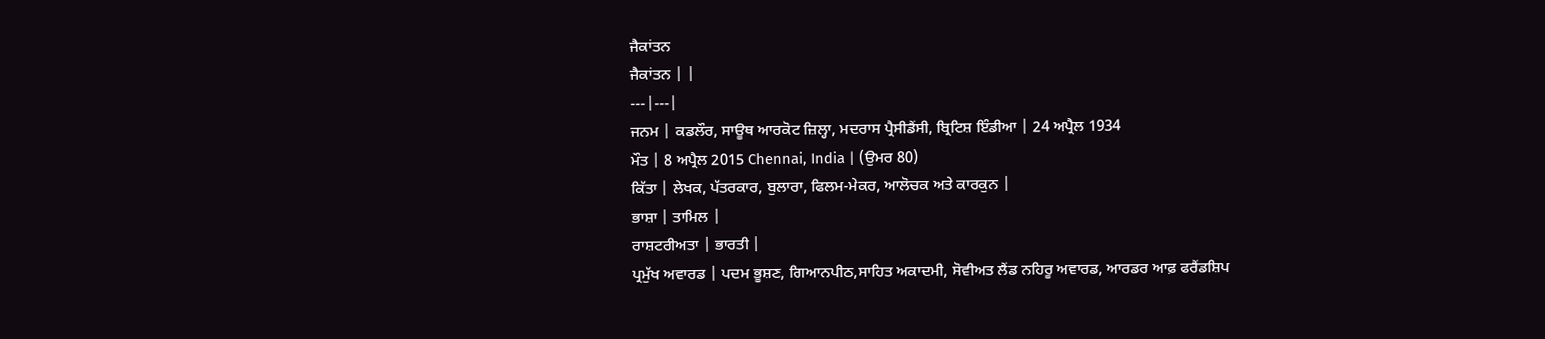ਜੈਕਾਂਤਨ
ਜੈਕਾਂਤਨ | |
---|---|
ਜਨਮ | ਕਡਲੌਰ, ਸਾਊਥ ਆਰਕੋਟ ਜ਼ਿਲ੍ਹਾ, ਮਦਰਾਸ ਪ੍ਰੈਸੀਡੈਂਸੀ, ਬ੍ਰਿਟਿਸ਼ ਇੰਡੀਆ | 24 ਅਪ੍ਰੈਲ 1934
ਮੌਤ | 8 ਅਪ੍ਰੈਲ 2015 Chennai, India | (ਉਮਰ 80)
ਕਿੱਤਾ | ਲੇਖਕ, ਪੱਤਰਕਾਰ, ਬੁਲਾਰਾ, ਫਿਲਮ-ਮੇਕਰ, ਆਲੋਚਕ ਅਤੇ ਕਾਰਕੁਨ |
ਭਾਸ਼ਾ | ਤਾਮਿਲ |
ਰਾਸ਼ਟਰੀਅਤਾ | ਭਾਰਤੀ |
ਪ੍ਰਮੁੱਖ ਅਵਾਰਡ | ਪਦਮ ਭੂਸ਼ਣ, ਗਿਆਨਪੀਠ,ਸਾਹਿਤ ਅਕਾਦਮੀ, ਸੋਵੀਅਤ ਲੈਂਡ ਨਹਿਰੂ ਅਵਾਰਡ, ਆਰਡਰ ਆਫ਼ ਫਰੈਂਡਸ਼ਿਪ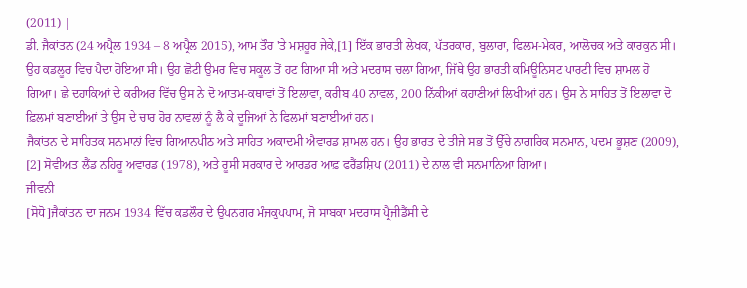(2011) |
ਡੀ. ਜੈਕਾਂਤਨ (24 ਅਪ੍ਰੈਲ 1934 – 8 ਅਪ੍ਰੈਲ 2015), ਆਮ ਤੌਰ 'ਤੇ ਮਸ਼ਹੂਰ ਜੇਕੇ,[1] ਇੱਕ ਭਾਰਤੀ ਲੇਖਕ, ਪੱਤਰਕਾਰ, ਬੁਲਾਰਾ, ਫਿਲਮ-ਮੇਕਰ, ਆਲੋਚਕ ਅਤੇ ਕਾਰਕੁਨ ਸੀ। ਉਹ ਕਡਲੂਰ ਵਿਚ ਪੈਦਾ ਹੋਇਆ ਸੀ। ਉਹ ਛੋਟੀ ਉਮਰ ਵਿਚ ਸਕੂਲ ਤੋਂ ਹਟ ਗਿਆ ਸੀ ਅਤੇ ਮਦਰਾਸ ਚਲਾ ਗਿਆ, ਜਿੱਥੇ ਉਹ ਭਾਰਤੀ ਕਮਿਊਨਿਸਟ ਪਾਰਟੀ ਵਿਚ ਸ਼ਾਮਲ ਹੋ ਗਿਆ। ਛੇ ਦਹਾਕਿਆਂ ਦੇ ਕਰੀਅਰ ਵਿੱਚ ਉਸ ਨੇ ਦੋ ਆਤਮ-ਕਥਾਵਾਂ ਤੋਂ ਇਲਾਵਾ, ਕਰੀਬ 40 ਨਾਵਲ, 200 ਨਿੱਕੀਆਂ ਕਹਾਣੀਆਂ ਲਿਖੀਆਂ ਹਨ। ਉਸ ਨੇ ਸਾਹਿਤ ਤੋਂ ਇਲਾਵਾ ਦੋ ਫ਼ਿਲਮਾਂ ਬਣਾਈਆਂ ਤੇ ਉਸ ਦੇ ਚਾਰ ਹੋਰ ਨਾਵਲਾਂ ਨੂੰ ਲੈ ਕੇ ਦੂਜਿਆਂ ਨੇ ਫਿਲਮਾਂ ਬਣਾਈਆਂ ਹਨ।
ਜੈਕਾਂਤਨ ਦੇ ਸਾਹਿਤਕ ਸਨਮਾਨਾਂ ਵਿਚ ਗਿਆਨਪੀਠ ਅਤੇ ਸਾਹਿਤ ਅਕਾਦਮੀ ਐਵਾਰਡ ਸ਼ਾਮਲ ਹਨ। ਉਹ ਭਾਰਤ ਦੇ ਤੀਜੇ ਸਭ ਤੋਂ ਉੱਚੇ ਨਾਗਰਿਕ ਸਨਮਾਨ, ਪਦਮ ਭੂਸ਼ਣ (2009), [2] ਸੋਵੀਅਤ ਲੈਂਡ ਨਹਿਰੂ ਅਵਾਰਡ (1978), ਅਤੇ ਰੂਸੀ ਸਰਕਾਰ ਦੇ ਆਰਡਰ ਆਫ਼ ਫਰੈਂਡਸ਼ਿਪ (2011) ਦੇ ਨਾਲ ਵੀ ਸਨਮਾਨਿਆ ਗਿਆ।
ਜੀਵਨੀ
[ਸੋਧੋ]ਜੈਕਾਂਤਨ ਦਾ ਜਨਮ 1934 ਵਿੱਚ ਕਡਲੌਰ ਦੇ ਉਪਨਗਰ ਮੰਜਕੁਪਪਾਮ, ਜੋ ਸਾਬਕਾ ਮਦਰਾਸ ਪ੍ਰੈਜੀਡੈਂਸੀ ਦੇ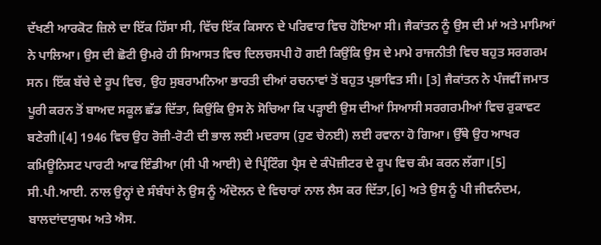ਦੱਖਣੀ ਆਰਕੋਟ ਜ਼ਿਲੇ ਦਾ ਇੱਕ ਹਿੱਸਾ ਸੀ, ਵਿੱਚ ਇੱਕ ਕਿਸਾਨ ਦੇ ਪਰਿਵਾਰ ਵਿਚ ਹੋਇਆ ਸੀ। ਜੈਕਾਂਤਨ ਨੂੰ ਉਸ ਦੀ ਮਾਂ ਅਤੇ ਮਾਮਿਆਂ ਨੇ ਪਾਲਿਆ। ਉਸ ਦੀ ਛੋਟੀ ਉਮਰੇ ਹੀ ਸਿਆਸਤ ਵਿਚ ਦਿਲਚਸਪੀ ਹੋ ਗਈ ਕਿਉਂਕਿ ਉਸ ਦੇ ਮਾਮੇ ਰਾਜਨੀਤੀ ਵਿਚ ਬਹੁਤ ਸਰਗਰਮ ਸਨ। ਇੱਕ ਬੱਚੇ ਦੇ ਰੂਪ ਵਿਚ, ਉਹ ਸੁਬਰਾਮਨਿਆ ਭਾਰਤੀ ਦੀਆਂ ਰਚਨਾਵਾਂ ਤੋਂ ਬਹੁਤ ਪ੍ਰਭਾਵਿਤ ਸੀ। [3] ਜੈਕਾਂਤਨ ਨੇ ਪੰਜਵੀਂ ਜਮਾਤ ਪੂਰੀ ਕਰਨ ਤੋਂ ਬਾਅਦ ਸਕੂਲ ਛੱਡ ਦਿੱਤਾ, ਕਿਉਂਕਿ ਉਸ ਨੇ ਸੋਚਿਆ ਕਿ ਪੜ੍ਹਾਈ ਉਸ ਦੀਆਂ ਸਿਆਸੀ ਸਰਗਰਮੀਆਂ ਵਿਚ ਰੁਕਾਵਟ ਬਣੇਗੀ।[4] 1946 ਵਿਚ ਉਹ ਰੋਜ਼ੀ-ਰੋਟੀ ਦੀ ਭਾਲ ਲਈ ਮਦਰਾਸ (ਹੁਣ ਚੇਨਈ) ਲਈ ਰਵਾਨਾ ਹੋ ਗਿਆ। ਉੱਥੇ ਉਹ ਆਖਰ ਕਮਿਊਨਿਸਟ ਪਾਰਟੀ ਆਫ ਇੰਡੀਆ (ਸੀ ਪੀ ਆਈ) ਦੇ ਪ੍ਰਿੰਟਿੰਗ ਪ੍ਰੈਸ ਦੇ ਕੰਪੋਜ਼ੀਟਰ ਦੇ ਰੂਪ ਵਿਚ ਕੰਮ ਕਰਨ ਲੱਗਾ।[5] ਸੀ.ਪੀ.ਆਈ. ਨਾਲ ਉਨ੍ਹਾਂ ਦੇ ਸੰਬੰਧਾਂ ਨੇ ਉਸ ਨੂੰ ਅੰਦੋਲਨ ਦੇ ਵਿਚਾਰਾਂ ਨਾਲ ਲੈਸ ਕਰ ਦਿੱਤਾ,[6] ਅਤੇ ਉਸ ਨੂੰ ਪੀ ਜੀਵਨੰਦਮ, ਬਾਲਦਾਂਦਯੁਥਮ ਅਤੇ ਐਸ.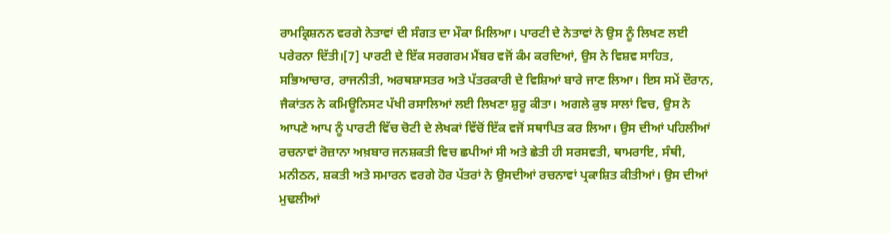ਰਾਮਕ੍ਰਿਸ਼ਨਨ ਵਰਗੇ ਨੇਤਾਵਾਂ ਦੀ ਸੰਗਤ ਦਾ ਮੌਕਾ ਮਿਲਿਆ। ਪਾਰਟੀ ਦੇ ਨੇਤਾਵਾਂ ਨੇ ਉਸ ਨੂੰ ਲਿਖਣ ਲਈ ਪਰੇਰਨਾ ਦਿੱਤੀ।[7] ਪਾਰਟੀ ਦੇ ਇੱਕ ਸਰਗਰਮ ਮੈਂਬਰ ਵਜੋਂ ਕੰਮ ਕਰਦਿਆਂ, ਉਸ ਨੇ ਵਿਸ਼ਵ ਸਾਹਿਤ, ਸਭਿਆਚਾਰ, ਰਾਜਨੀਤੀ, ਅਰਥਸ਼ਾਸਤਰ ਅਤੇ ਪੱਤਰਕਾਰੀ ਦੇ ਵਿਸ਼ਿਆਂ ਬਾਰੇ ਜਾਣ ਲਿਆ। ਇਸ ਸਮੇਂ ਦੌਰਾਨ, ਜੈਕਾਂਤਨ ਨੇ ਕਮਿਊਨਿਸਟ ਪੱਖੀ ਰਸਾਲਿਆਂ ਲਈ ਲਿਖਣਾ ਸ਼ੁਰੂ ਕੀਤਾ। ਅਗਲੇ ਕੁਝ ਸਾਲਾਂ ਵਿਚ, ਉਸ ਨੇ ਆਪਣੇ ਆਪ ਨੂੰ ਪਾਰਟੀ ਵਿੱਚ ਚੋਟੀ ਦੇ ਲੇਖਕਾਂ ਵਿੱਚੋਂ ਇੱਕ ਵਜੋਂ ਸਥਾਪਿਤ ਕਰ ਲਿਆ। ਉਸ ਦੀਆਂ ਪਹਿਲੀਆਂ ਰਚਨਾਵਾਂ ਰੋਜ਼ਾਨਾ ਅਖ਼ਬਾਰ ਜਨਸ਼ਕਤੀ ਵਿਚ ਛਪੀਆਂ ਸੀ ਅਤੇ ਛੇਤੀ ਹੀ ਸਰਸਵਤੀ, ਥਾਮਰਾਇ, ਸੰਥੀ, ਮਨੀਠਨ, ਸ਼ਕਤੀ ਅਤੇ ਸਮਾਰਨ ਵਰਗੇ ਹੋਰ ਪੱਤਰਾਂ ਨੇ ਉਸਦੀਆਂ ਰਚਨਾਵਾਂ ਪ੍ਰਕਾਸ਼ਿਤ ਕੀਤੀਆਂ। ਉਸ ਦੀਆਂ ਮੁਢਲੀਆਂ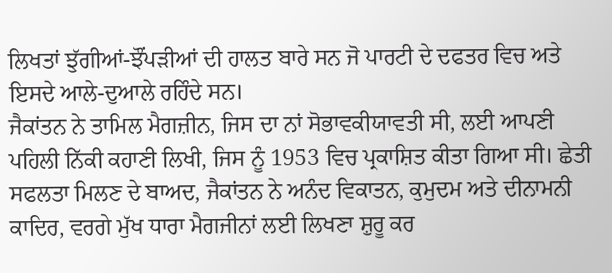ਲਿਖਤਾਂ ਝੁੱਗੀਆਂ-ਝੌਂਪੜੀਆਂ ਦੀ ਹਾਲਤ ਬਾਰੇ ਸਨ ਜੋ ਪਾਰਟੀ ਦੇ ਦਫਤਰ ਵਿਚ ਅਤੇ ਇਸਦੇ ਆਲੇ-ਦੁਆਲੇ ਰਹਿੰਦੇ ਸਨ।
ਜੈਕਾਂਤਨ ਨੇ ਤਾਮਿਲ ਮੈਗਜ਼ੀਨ, ਜਿਸ ਦਾ ਨਾਂ ਸੋਭਾਵਕੀਯਾਵਤੀ ਸੀ, ਲਈ ਆਪਣੀ ਪਹਿਲੀ ਨਿੱਕੀ ਕਹਾਣੀ ਲਿਖੀ, ਜਿਸ ਨੂੰ 1953 ਵਿਚ ਪ੍ਰਕਾਸ਼ਿਤ ਕੀਤਾ ਗਿਆ ਸੀ। ਛੇਤੀ ਸਫਲਤਾ ਮਿਲਣ ਦੇ ਬਾਅਦ, ਜੈਕਾਂਤਨ ਨੇ ਅਨੰਦ ਵਿਕਾਤਨ, ਕੁਮੁਦਮ ਅਤੇ ਦੀਨਾਮਨੀ ਕਾਦਿਰ, ਵਰਗੇ ਮੁੱਖ ਧਾਰਾ ਮੈਗਜੀਨਾਂ ਲਈ ਲਿਖਣਾ ਸ਼ੁਰੂ ਕਰ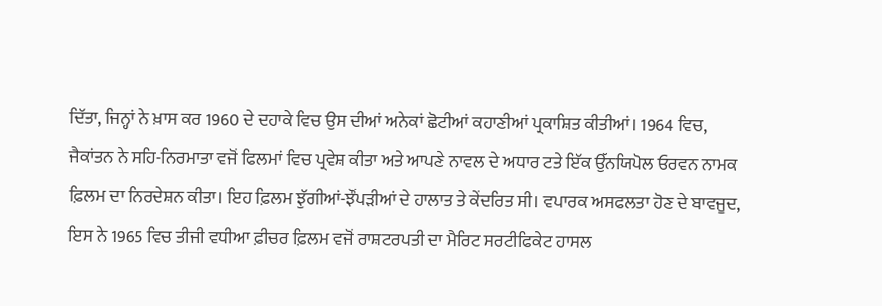ਦਿੱਤਾ, ਜਿਨ੍ਹਾਂ ਨੇ ਖ਼ਾਸ ਕਰ 1960 ਦੇ ਦਹਾਕੇ ਵਿਚ ਉਸ ਦੀਆਂ ਅਨੇਕਾਂ ਛੋਟੀਆਂ ਕਹਾਣੀਆਂ ਪ੍ਰਕਾਸ਼ਿਤ ਕੀਤੀਆਂ। 1964 ਵਿਚ, ਜੈਕਾਂਤਨ ਨੇ ਸਹਿ-ਨਿਰਮਾਤਾ ਵਜੋਂ ਫਿਲਮਾਂ ਵਿਚ ਪ੍ਰਵੇਸ਼ ਕੀਤਾ ਅਤੇ ਆਪਣੇ ਨਾਵਲ ਦੇ ਅਧਾਰ ਟਤੇ ਇੱਕ ਉੱਨਯਿਪੋਲ ਓਰਵਨ ਨਾਮਕ ਫ਼ਿਲਮ ਦਾ ਨਿਰਦੇਸ਼ਨ ਕੀਤਾ। ਇਹ ਫ਼ਿਲਮ ਝੁੱਗੀਆਂ-ਝੌਂਪੜੀਆਂ ਦੇ ਹਾਲਾਤ ਤੇ ਕੇਂਦਰਿਤ ਸੀ। ਵਪਾਰਕ ਅਸਫਲਤਾ ਹੋਣ ਦੇ ਬਾਵਜੂਦ, ਇਸ ਨੇ 1965 ਵਿਚ ਤੀਜੀ ਵਧੀਆ ਫ਼ੀਚਰ ਫ਼ਿਲਮ ਵਜੋਂ ਰਾਸ਼ਟਰਪਤੀ ਦਾ ਮੈਰਿਟ ਸਰਟੀਫਿਕੇਟ ਹਾਸਲ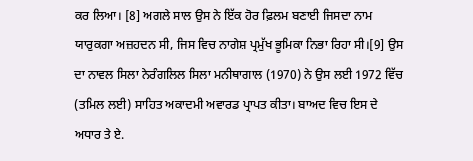ਕਰ ਲਿਆ। [8] ਅਗਲੇ ਸਾਲ ਉਸ ਨੇ ਇੱਕ ਹੋਰ ਫ਼ਿਲਮ ਬਣਾਈ ਜਿਸਦਾ ਨਾਮ ਯਾਰੁਕਗਾ ਅਜ਼ਹਦਨ ਸੀ, ਜਿਸ ਵਿਚ ਨਾਗੇਸ਼ ਪ੍ਰਮੁੱਖ ਭੂਮਿਕਾ ਨਿਭਾ ਰਿਹਾ ਸੀ।[9] ਉਸ ਦਾ ਨਾਵਲ ਸਿਲਾ ਨੇਰੰਗਲਿਲ ਸਿਲਾ ਮਨੀਥਾਗਾਲ (1970) ਨੇ ਉਸ ਲਈ 1972 ਵਿੱਚ (ਤਮਿਲ ਲਈ) ਸਾਹਿਤ ਅਕਾਦਮੀ ਅਵਾਰਡ ਪ੍ਰਾਪਤ ਕੀਤਾ। ਬਾਅਦ ਵਿਚ ਇਸ ਦੇ ਅਧਾਰ ਤੇ ਏ.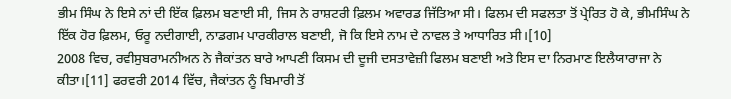ਭੀਮ ਸਿੰਘ ਨੇ ਇਸੇ ਨਾਂ ਦੀ ਇੱਕ ਫ਼ਿਲਮ ਬਣਾਈ ਸੀ, ਜਿਸ ਨੇ ਰਾਸ਼ਟਰੀ ਫ਼ਿਲਮ ਅਵਾਰਡ ਜਿੱਤਿਆ ਸੀ। ਫਿਲਮ ਦੀ ਸਫਲਤਾ ਤੋਂ ਪ੍ਰੇਰਿਤ ਹੋ ਕੇ, ਭੀਮਸਿੰਘ ਨੇ ਇੱਕ ਹੋਰ ਫ਼ਿਲਮ, ਓਰੂ ਨਦੀਗਾਈ, ਨਾਡਗਮ ਪਾਰਕੀਰਾਲ ਬਣਾਈ, ਜੋ ਕਿ ਇਸੇ ਨਾਮ ਦੇ ਨਾਵਲ ਤੇ ਆਧਾਰਿਤ ਸੀ।[10]
2008 ਵਿਚ, ਰਵੀਸੁਬਰਾਮਨੀਅਨ ਨੇ ਜੈਕਾਂਤਨ ਬਾਰੇ ਆਪਣੀ ਕਿਸਮ ਦੀ ਦੂਜੀ ਦਸਤਾਵੇਜ਼ੀ ਫਿਲਮ ਬਣਾਈ ਅਤੇ ਇਸ ਦਾ ਨਿਰਮਾਣ ਇਲੈਯਾਰਾਜਾ ਨੇ ਕੀਤਾ।[11] ਫਰਵਰੀ 2014 ਵਿੱਚ, ਜੈਕਾਂਤਨ ਨੂੰ ਬਿਮਾਰੀ ਤੋਂ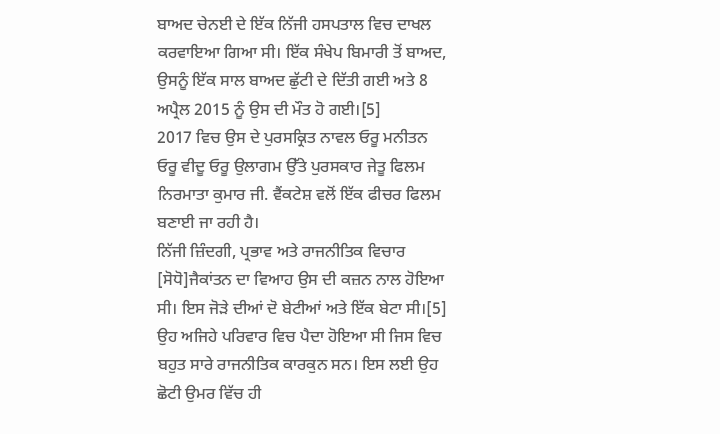ਬਾਅਦ ਚੇਨਈ ਦੇ ਇੱਕ ਨਿੱਜੀ ਹਸਪਤਾਲ ਵਿਚ ਦਾਖਲ ਕਰਵਾਇਆ ਗਿਆ ਸੀ। ਇੱਕ ਸੰਖੇਪ ਬਿਮਾਰੀ ਤੋਂ ਬਾਅਦ, ਉਸਨੂੰ ਇੱਕ ਸਾਲ ਬਾਅਦ ਛੁੱਟੀ ਦੇ ਦਿੱਤੀ ਗਈ ਅਤੇ 8 ਅਪ੍ਰੈਲ 2015 ਨੂੰ ਉਸ ਦੀ ਮੌਤ ਹੋ ਗਈ।[5]
2017 ਵਿਚ ਉਸ ਦੇ ਪੁਰਸਕ੍ਰਿਤ ਨਾਵਲ ਓਰੂ ਮਨੀਤਨ ਓਰੂ ਵੀਦੂ ਓਰੂ ਉਲਾਗਮ ਉੱਤੇ ਪੁਰਸਕਾਰ ਜੇਤੂ ਫਿਲਮ ਨਿਰਮਾਤਾ ਕੁਮਾਰ ਜੀ. ਵੈਂਕਟੇਸ਼ ਵਲੋਂ ਇੱਕ ਫੀਚਰ ਫਿਲਮ ਬਣਾਈ ਜਾ ਰਹੀ ਹੈ।
ਨਿੱਜੀ ਜ਼ਿੰਦਗੀ, ਪ੍ਰਭਾਵ ਅਤੇ ਰਾਜਨੀਤਿਕ ਵਿਚਾਰ
[ਸੋਧੋ]ਜੈਕਾਂਤਨ ਦਾ ਵਿਆਹ ਉਸ ਦੀ ਕਜ਼ਨ ਨਾਲ ਹੋਇਆ ਸੀ। ਇਸ ਜੋੜੇ ਦੀਆਂ ਦੋ ਬੇਟੀਆਂ ਅਤੇ ਇੱਕ ਬੇਟਾ ਸੀ।[5] ਉਹ ਅਜਿਹੇ ਪਰਿਵਾਰ ਵਿਚ ਪੈਦਾ ਹੋਇਆ ਸੀ ਜਿਸ ਵਿਚ ਬਹੁਤ ਸਾਰੇ ਰਾਜਨੀਤਿਕ ਕਾਰਕੁਨ ਸਨ। ਇਸ ਲਈ ਉਹ ਛੋਟੀ ਉਮਰ ਵਿੱਚ ਹੀ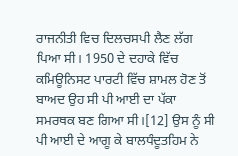ਰਾਜਨੀਤੀ ਵਿਚ ਦਿਲਚਸਪੀ ਲੈਣ ਲੱਗ ਪਿਆ ਸੀ। 1950 ਦੇ ਦਹਾਕੇ ਵਿੱਚ ਕਮਿਊਨਿਸਟ ਪਾਰਟੀ ਵਿੱਚ ਸ਼ਾਮਲ ਹੋਣ ਤੋਂ ਬਾਅਦ ਉਹ ਸੀ ਪੀ ਆਈ ਦਾ ਪੱਕਾ ਸਮਰਥਕ ਬਣ ਗਿਆ ਸੀ।[12] ਉਸ ਨੂੰ ਸੀ ਪੀ ਆਈ ਦੇ ਆਗੂ ਕੇ ਬਾਲਧੰਦੂਤਹਿਮ ਨੇ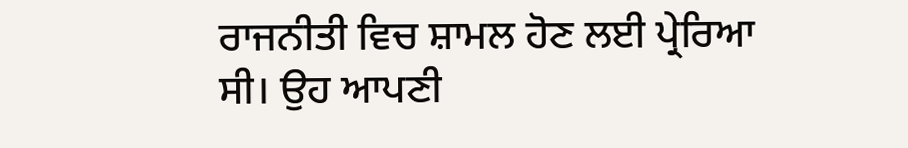ਰਾਜਨੀਤੀ ਵਿਚ ਸ਼ਾਮਲ ਹੋਣ ਲਈ ਪ੍ਰੇਰਿਆ ਸੀ। ਉਹ ਆਪਣੀ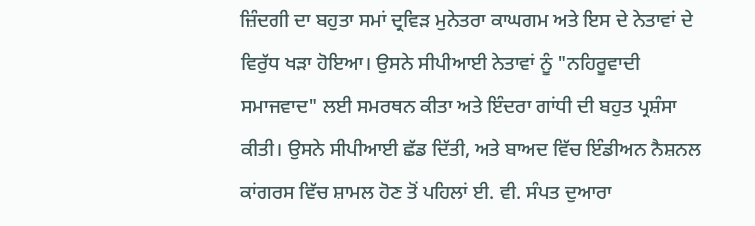ਜ਼ਿੰਦਗੀ ਦਾ ਬਹੁਤਾ ਸਮਾਂ ਦ੍ਰਵਿੜ ਮੁਨੇਤਰਾ ਕਾਘਗਮ ਅਤੇ ਇਸ ਦੇ ਨੇਤਾਵਾਂ ਦੇ ਵਿਰੁੱਧ ਖੜਾ ਹੋਇਆ। ਉਸਨੇ ਸੀਪੀਆਈ ਨੇਤਾਵਾਂ ਨੂੰ "ਨਹਿਰੂਵਾਦੀ ਸਮਾਜਵਾਦ" ਲਈ ਸਮਰਥਨ ਕੀਤਾ ਅਤੇ ਇੰਦਰਾ ਗਾਂਧੀ ਦੀ ਬਹੁਤ ਪ੍ਰਸ਼ੰਸਾ ਕੀਤੀ। ਉਸਨੇ ਸੀਪੀਆਈ ਛੱਡ ਦਿੱਤੀ, ਅਤੇ ਬਾਅਦ ਵਿੱਚ ਇੰਡੀਅਨ ਨੈਸ਼ਨਲ ਕਾਂਗਰਸ ਵਿੱਚ ਸ਼ਾਮਲ ਹੋਣ ਤੋਂ ਪਹਿਲਾਂ ਈ. ਵੀ. ਸੰਪਤ ਦੁਆਰਾ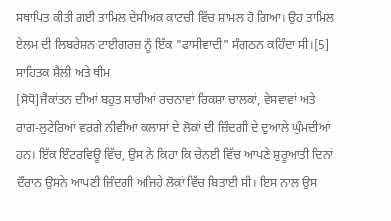ਸਥਾਪਿਤ ਕੀਤੀ ਗਈ ਤਾਮਿਲ ਦੇਸੀਅਕ ਕਾਟਚੀ ਵਿੱਚ ਸ਼ਾਮਲ ਹੋ ਗਿਆ। ਉਹ ਤਾਮਿਲ ਏਲਮ ਦੀ ਲਿਬਰੇਸ਼ਨ ਟਾਈਗਰਜ਼ ਨੂੰ ਇੱਕ "ਫਾਸੀਵਾਦੀ" ਸੰਗਠਨ ਕਹਿੰਦਾ ਸੀ।[5]
ਸਾਹਿਤਕ ਸ਼ੈਲੀ ਅਤੇ ਥੀਮ
[ਸੋਧੋ]ਜੈਕਾਂਤਨ ਦੀਆਂ ਬਹੁਤ ਸਾਰੀਆਂ ਰਚਨਾਵਾਂ ਰਿਕਸ਼ਾ ਚਾਲਕਾਂ, ਵੇਸਵਾਵਾਂ ਅਤੇ ਰਾਗ-ਲੁਟੇਰਿਆਂ ਵਰਗੇ ਨੀਵੀਆਂ ਕਲਾਸਾਂ ਦੇ ਲੋਕਾਂ ਦੀ ਜ਼ਿੰਦਗੀ ਦੇ ਦੁਆਲੇ ਘੁੰਮਦੀਆਂ ਹਨ। ਇੱਕ ਇੰਟਰਵਿਊ ਵਿੱਚ, ਉਸ ਨੇ ਕਿਹਾ ਕਿ ਚੇਨਈ ਵਿੱਚ ਆਪਣੇ ਸ਼ੁਰੂਆਤੀ ਦਿਨਾਂ ਦੌਰਾਨ ਉਸਨੇ ਆਪਣੀ ਜ਼ਿੰਦਗੀ ਅਜਿਹੇ ਲੋਕਾਂ ਵਿੱਚ ਬਿਤਾਈ ਸੀ। ਇਸ ਨਾਲ ਉਸ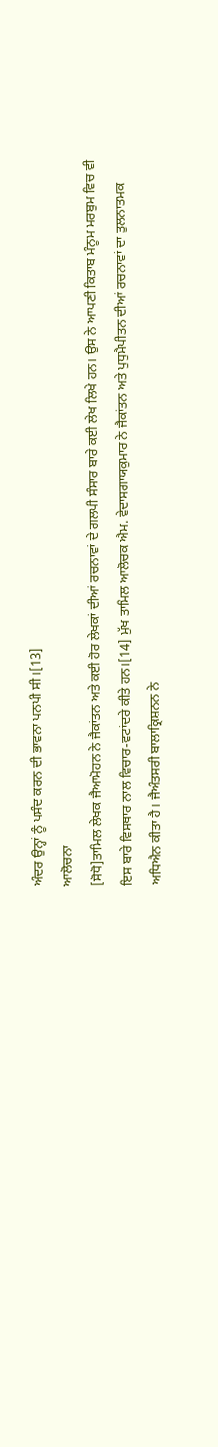ਅੰਦਰ ਉਨ੍ਹਾਂ ਨੂੰ ਪਸੰਦ ਕਰਨ ਦੀ ਭਾਵਨਾ ਪਨਪੀ ਸੀ।[13]
ਆਲੋਚਨਾ
[ਸੋਧੋ]ਤਾਮਿਲ ਲੇਖਕ ਜੈਆਮੋਹਨ ਨੇ ਜੈਕਾਂਤਨ ਅਤੇ ਕਈ ਹੋਰ ਲੇਖਕਾਂ ਦੀਆਂ ਰਚਨਾਵਾਂ ਦੇ ਗਲਪੀ ਸੰਸਾਰ ਬਾਰੇ ਕਈ ਲੇਖ ਲਿਖੇ ਹਨ। ਉਸ ਨੇ ਆਪਣੀ ਕਿਤਾਬ ਮੰਨੂਮ ਮਰਬੁਮ ਵਿਚ ਵੀ ਇਸ ਬਾਰੇ ਵਿਸਥਾਰ ਨਾਲ ਵਿਚਾਰ-ਵਟਾਂਦਰੇ ਕੀਤੇ ਹਨ।[14] ਮੁੱਖ ਤਾਮਿਲ ਆਲੋਚਕ ਐਮ. ਵੇਦਾਸਗਾਯਕੁਮਾਰ ਨੇ ਜੈਕਾਂਤਨ ਅਤੇ ਪੁਧੁਮੈਪੀਤਨ ਦੀਆਂ ਰਚਨਾਵਾਂ ਦਾ ਤੁਲਨਾਤਮਕ ਅਧਿਐਨ ਕੀਤਾ ਹੈ। ਜੈਅੰਤਸਰੀ ਬਾਲਾਕ੍ਰਿਸ਼ਨਨ ਨੇ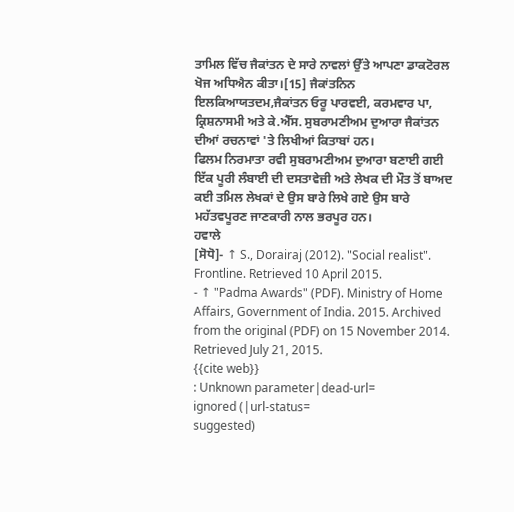ਤਾਮਿਲ ਵਿੱਚ ਜੈਕਾਂਤਨ ਦੇ ਸਾਰੇ ਨਾਵਲਾਂ ਉੱਤੇ ਆਪਣਾ ਡਾਕਟੋਰਲ ਖੋਜ ਅਧਿਐਨ ਕੀਤਾ।[15] ਜੈਕਾਂਤਨਿਨ ਇਲਕਿਆਯਤਦਮ,ਜੈਕਾਂਤਨ ਓਰੂ ਪਾਰਵਈ, ਕਰਮਵਾਰ ਪਾ, ਕ੍ਰਿਸ਼ਨਾਸਮੀ ਅਤੇ ਕੇ.ਐੱਸ. ਸੁਬਰਾਮਣੀਅਮ ਦੁਆਰਾ ਜੈਕਾਂਤਨ ਦੀਆਂ ਰਚਨਾਵਾਂ 'ਤੇ ਲਿਖੀਆਂ ਕਿਤਾਬਾਂ ਹਨ।
ਫਿਲਮ ਨਿਰਮਾਤਾ ਰਵੀ ਸੁਬਰਾਮਣੀਅਮ ਦੁਆਰਾ ਬਣਾਈ ਗਈ ਇੱਕ ਪੂਰੀ ਲੰਬਾਈ ਦੀ ਦਸਤਾਵੇਜ਼ੀ ਅਤੇ ਲੇਖਕ ਦੀ ਮੌਤ ਤੋਂ ਬਾਅਦ ਕਈ ਤਮਿਲ ਲੇਖਕਾਂ ਦੇ ਉਸ ਬਾਰੇ ਲਿਖੇ ਗਏ ਉਸ ਬਾਰੇ ਮਹੱਤਵਪੂਰਣ ਜਾਣਕਾਰੀ ਨਾਲ ਭਰਪੂਰ ਹਨ।
ਹਵਾਲੇ
[ਸੋਧੋ]- ↑ S., Dorairaj (2012). "Social realist". Frontline. Retrieved 10 April 2015.
- ↑ "Padma Awards" (PDF). Ministry of Home Affairs, Government of India. 2015. Archived from the original (PDF) on 15 November 2014. Retrieved July 21, 2015.
{{cite web}}
: Unknown parameter|dead-url=
ignored (|url-status=
suggested)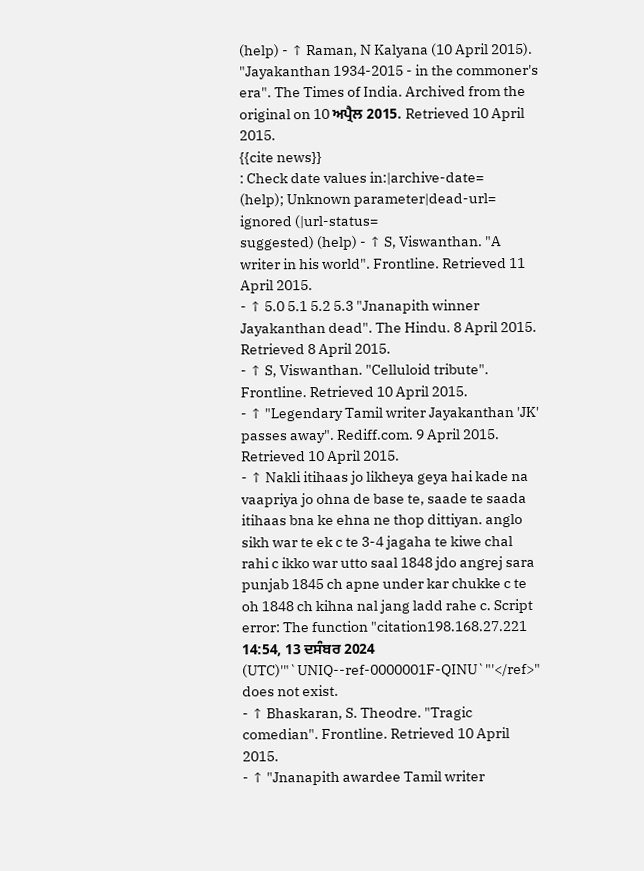(help) - ↑ Raman, N Kalyana (10 April 2015). "Jayakanthan 1934-2015 - in the commoner's era". The Times of India. Archived from the original on 10 ਅਪ੍ਰੈਲ 2015. Retrieved 10 April 2015.
{{cite news}}
: Check date values in:|archive-date=
(help); Unknown parameter|dead-url=
ignored (|url-status=
suggested) (help) - ↑ S, Viswanthan. "A writer in his world". Frontline. Retrieved 11 April 2015.
- ↑ 5.0 5.1 5.2 5.3 "Jnanapith winner Jayakanthan dead". The Hindu. 8 April 2015. Retrieved 8 April 2015.
- ↑ S, Viswanthan. "Celluloid tribute". Frontline. Retrieved 10 April 2015.
- ↑ "Legendary Tamil writer Jayakanthan 'JK' passes away". Rediff.com. 9 April 2015. Retrieved 10 April 2015.
- ↑ Nakli itihaas jo likheya geya hai kade na vaapriya jo ohna de base te, saade te saada itihaas bna ke ehna ne thop dittiyan. anglo sikh war te ek c te 3-4 jagaha te kiwe chal rahi c ikko war utto saal 1848 jdo angrej sara punjab 1845 ch apne under kar chukke c te oh 1848 ch kihna nal jang ladd rahe c. Script error: The function "citation198.168.27.221 14:54, 13 ਦਸੰਬਰ 2024 (UTC)'"`UNIQ--ref-0000001F-QINU`"'</ref>" does not exist.
- ↑ Bhaskaran, S. Theodre. "Tragic comedian". Frontline. Retrieved 10 April 2015.
- ↑ "Jnanapith awardee Tamil writer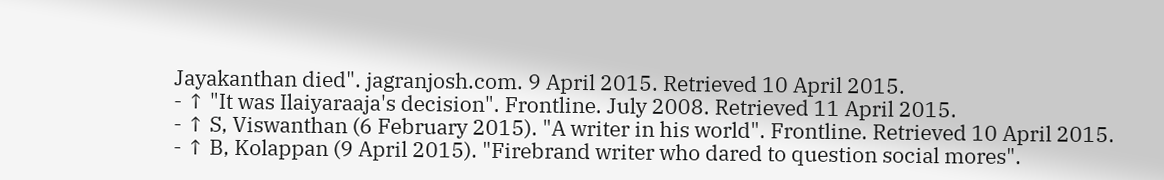Jayakanthan died". jagranjosh.com. 9 April 2015. Retrieved 10 April 2015.
- ↑ "It was Ilaiyaraaja's decision". Frontline. July 2008. Retrieved 11 April 2015.
- ↑ S, Viswanthan (6 February 2015). "A writer in his world". Frontline. Retrieved 10 April 2015.
- ↑ B, Kolappan (9 April 2015). "Firebrand writer who dared to question social mores".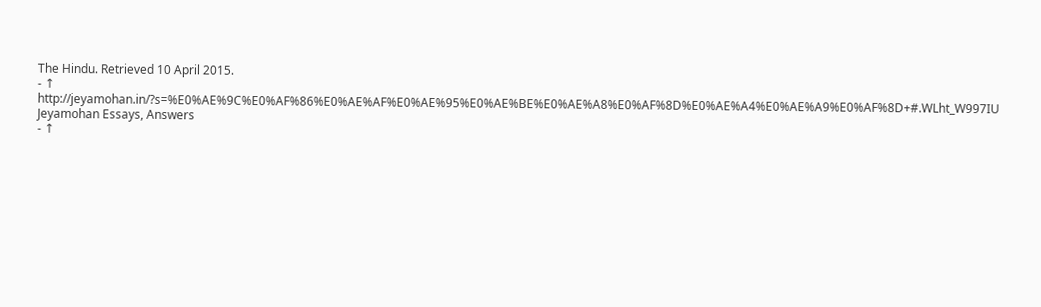The Hindu. Retrieved 10 April 2015.
- ↑ http://jeyamohan.in/?s=%E0%AE%9C%E0%AF%86%E0%AE%AF%E0%AE%95%E0%AE%BE%E0%AE%A8%E0%AF%8D%E0%AE%A4%E0%AE%A9%E0%AF%8D+#.WLht_W997IU Jeyamohan Essays, Answers
- ↑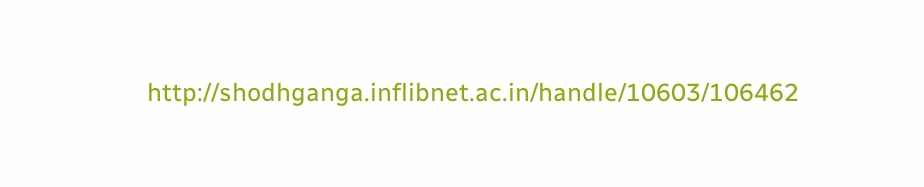http://shodhganga.inflibnet.ac.in/handle/10603/106462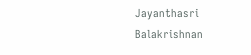Jayanthasri Balakrishnan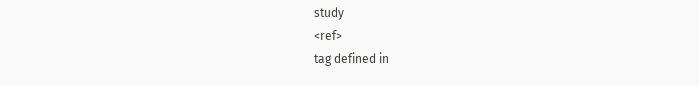study
<ref>
tag defined in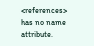<references>
has no name attribute.